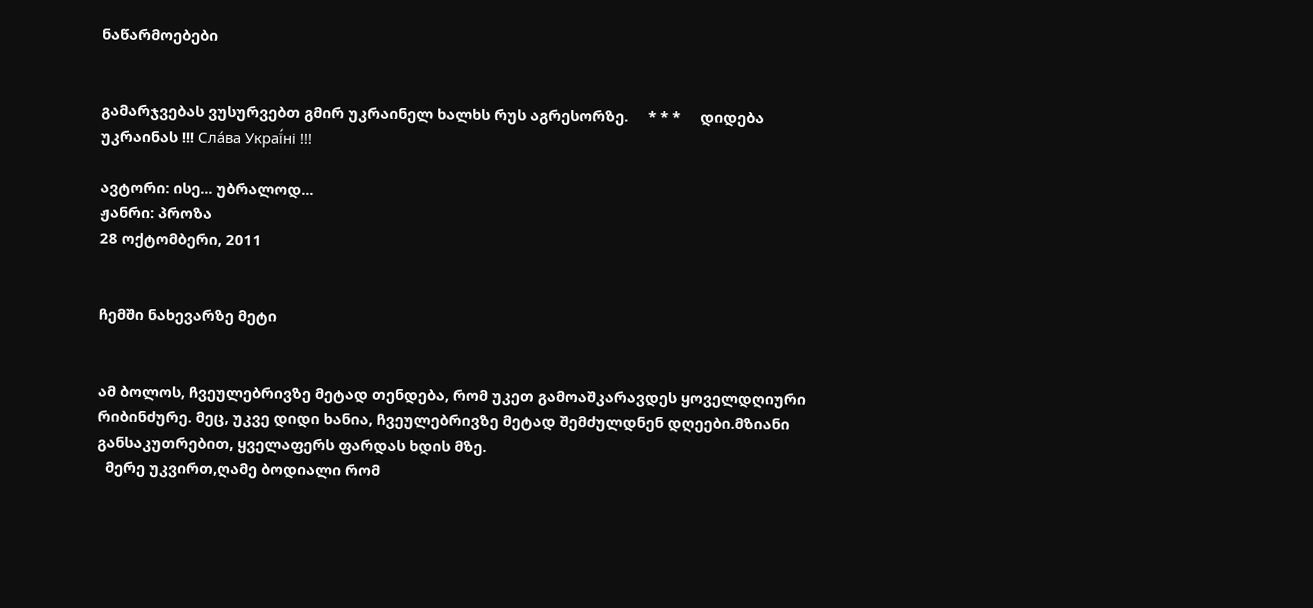ნაწარმოებები


გამარჯვებას ვუსურვებთ გმირ უკრაინელ ხალხს რუს აგრესორზე.     * * *     დიდება უკრაინას !!! Сла́ва Украї́ні !!!

ავტორი: ისე... უბრალოდ...
ჟანრი: პროზა
28 ოქტომბერი, 2011


ჩემში ნახევარზე მეტი


ამ ბოლოს, ჩვეულებრივზე მეტად თენდება, რომ უკეთ გამოაშკარავდეს ყოველდღიური რიბინძურე. მეც, უკვე დიდი ხანია, ჩვეულებრივზე მეტად შემძულდნენ დღეები.მზიანი განსაკუთრებით, ყველაფერს ფარდას ხდის მზე.
  მერე უკვირთ,ღამე ბოდიალი რომ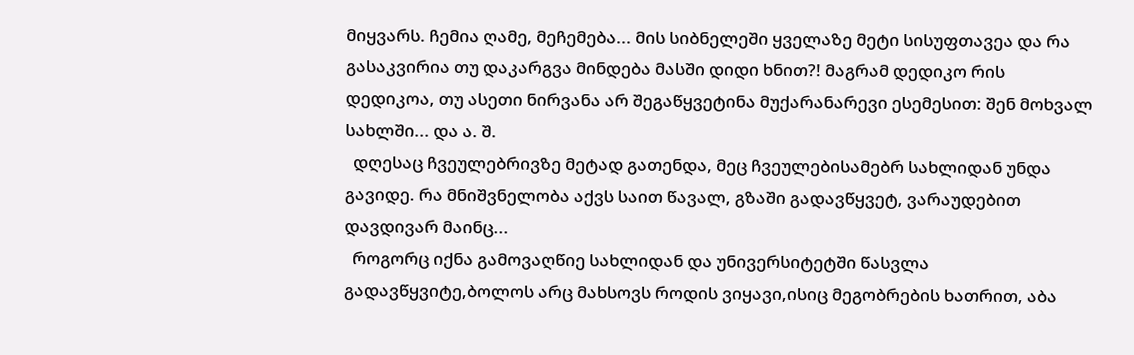მიყვარს. ჩემია ღამე, მეჩემება... მის სიბნელეში ყველაზე მეტი სისუფთავეა და რა გასაკვირია თუ დაკარგვა მინდება მასში დიდი ხნით?! მაგრამ დედიკო რის დედიკოა, თუ ასეთი ნირვანა არ შეგაწყვეტინა მუქარანარევი ესემესით: შენ მოხვალ სახლში... და ა. შ.
  დღესაც ჩვეულებრივზე მეტად გათენდა, მეც ჩვეულებისამებრ სახლიდან უნდა გავიდე. რა მნიშვნელობა აქვს საით წავალ, გზაში გადავწყვეტ, ვარაუდებით დავდივარ მაინც...
  როგორც იქნა გამოვაღწიე სახლიდან და უნივერსიტეტში წასვლა გადავწყვიტე,ბოლოს არც მახსოვს როდის ვიყავი,ისიც მეგობრების ხათრით, აბა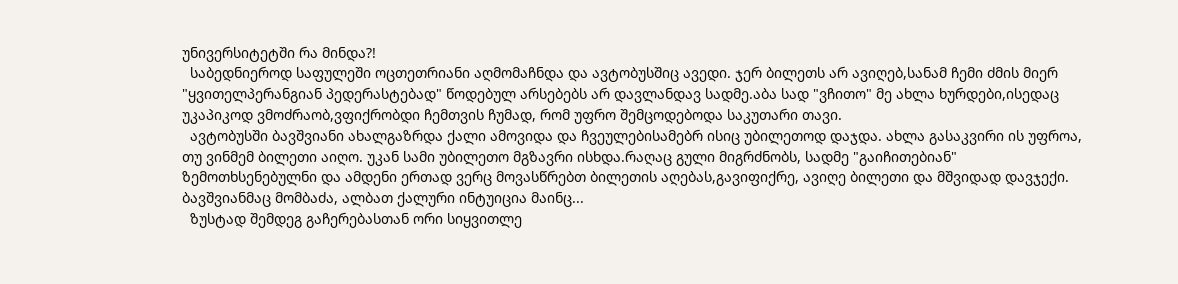უნივერსიტეტში რა მინდა?!
  საბედნიეროდ საფულეში ოცთეთრიანი აღმომაჩნდა და ავტობუსშიც ავედი. ჯერ ბილეთს არ ავიღებ,სანამ ჩემი ძმის მიერ "ყვითელპერანგიან პედერასტებად" წოდებულ არსებებს არ დავლანდავ სადმე.აბა სად "ვჩითო" მე ახლა ხურდები,ისედაც უკაპიკოდ ვმოძრაობ,ვფიქრობდი ჩემთვის ჩუმად, რომ უფრო შემცოდებოდა საკუთარი თავი.
  ავტობუსში ბავშვიანი ახალგაზრდა ქალი ამოვიდა და ჩვეულებისამებრ ისიც უბილეთოდ დაჯდა. ახლა გასაკვირი ის უფროა, თუ ვინმემ ბილეთი აიღო. უკან სამი უბილეთო მგზავრი ისხდა.რაღაც გული მიგრძნობს, სადმე "გაიჩითებიან" ზემოთხსენებულნი და ამდენი ერთად ვერც მოვასწრებთ ბილეთის აღებას,გავიფიქრე, ავიღე ბილეთი და მშვიდად დავჯექი. ბავშვიანმაც მომბაძა, ალბათ ქალური ინტუიცია მაინც...
  ზუსტად შემდეგ გაჩერებასთან ორი სიყვითლე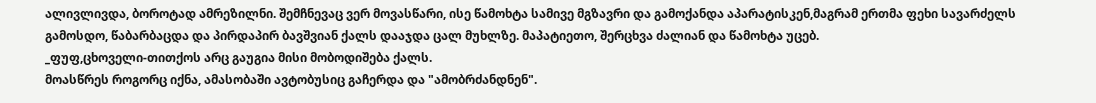ალივლივდა, ბოროტად ამრეზილნი. შემჩნევაც ვერ მოვასწარი, ისე წამოხტა სამივე მგზავრი და გამოქანდა აპარატისკენ,მაგრამ ერთმა ფეხი სავარძელს გამოსდო, წაბარბაცდა და პირდაპირ ბავშვიან ქალს დააჯდა ცალ მუხლზე. მაპატიეთო, შერცხვა ძალიან და წამოხტა უცებ.
_ფუფ,ცხოველი-თითქოს არც გაუგია მისი მობოდიშება ქალს.
მოასწრეს როგორც იქნა, ამასობაში ავტობუსიც გაჩერდა და "ამობრძანდნენ".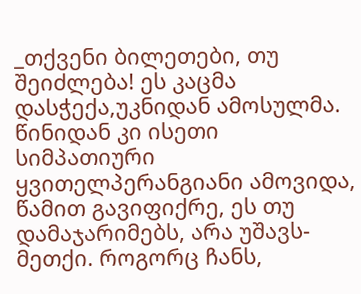_თქვენი ბილეთები, თუ შეიძლება! ეს კაცმა დასჭექა,უკნიდან ამოსულმა. წინიდან კი ისეთი სიმპათიური ყვითელპერანგიანი ამოვიდა, წამით გავიფიქრე, ეს თუ დამაჯარიმებს, არა უშავს-მეთქი. როგორც ჩანს,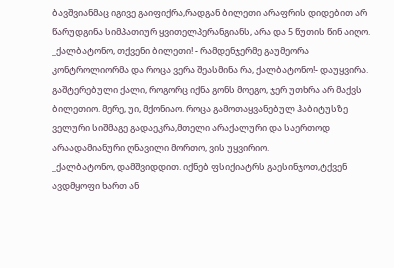ბავშვიანმაც იგივე გაიფიქრა,რადგან ბილეთი არაფრის დიდებით არ წარუდგინა სიმპათიურ ყვითელპერანგიანს, არა და 5 წუთის წინ აიღო.
_ქალბატონო, თქვენი ბილეთი! - რამდენჯერმე გაუმეორა კონტროლიორმა და როცა ვერა შეასმინა რა, ქალბატონო!- დაუყვირა.
გაშტერებული ქალი, როგორც იქნა გონს მოეგო, ჯერ უთხრა არ მაქვს ბილეთიო. მერე, უი, მქონიაო. როცა გამოთაყვანებულ ჰაბიტუსზე ველური სიშმაგე გადაეკრა,მთელი არაქალური და საერთოდ არაადამიანური ღნავილი მორთო, ვის უყვირიო.
_ქალბატონო, დამშვიდდით. იქნებ ფსიქიატრს გაესინჯოთ,ტქვენ ავდმყოფი ხართ ან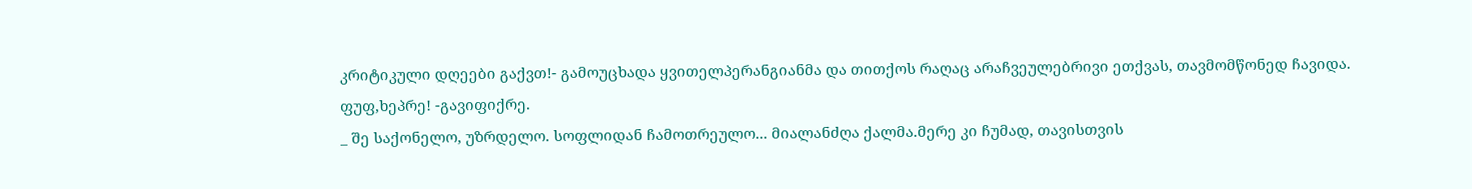კრიტიკული დღეები გაქვთ!- გამოუცხადა ყვითელპერანგიანმა და თითქოს რაღაც არაჩვეულებრივი ეთქვას, თავმომწონედ ჩავიდა.
ფუფ,ხეპრე! -გავიფიქრე.
_ შე საქონელო, უზრდელო. სოფლიდან ჩამოთრეულო... მიალანძღა ქალმა.მერე კი ჩუმად, თავისთვის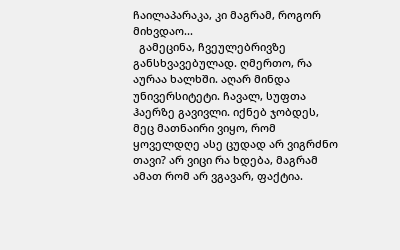ჩაილაპარაკა, კი მაგრამ, როგორ მიხვდაო...
  გამეცინა, ჩვეულებრივზე განსხვავებულად. ღმერთო, რა აურაა ხალხში. აღარ მინდა უნივერსიტეტი. ჩავალ, სუფთა ჰაერზე გავივლი. იქნებ ჯობდეს, მეც მათნაირი ვიყო, რომ ყოველდღე ასე ცუდად არ ვიგრძნო თავი? არ ვიცი რა ხდება, მაგრამ ამათ რომ არ ვგავარ, ფაქტია.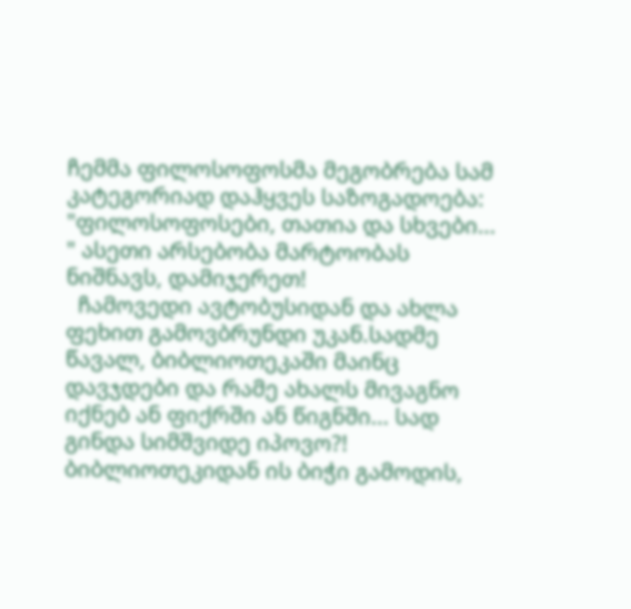ჩემმა ფილოსოფოსმა მეგობრება სამ კატეგორიად დაჰყვეს საზოგადოება: "ფილოსოფოსები, თათია და სხვები... " ასეთი არსებობა მარტოობას ნიშნავს, დამიჯერეთ!
  ჩამოვედი ავტობუსიდან და ახლა ფეხით გამოვბრუნდი უკან.სადმე წავალ, ბიბლიოთეკაში მაინც დავჯდები და რამე ახალს მივაგნო იქნებ ან ფიქრში ან წიგნში... სად გინდა სიმშვიდე იპოვო?! ბიბლიოთეკიდან ის ბიჭი გამოდის,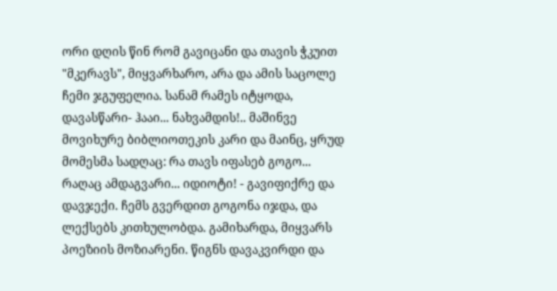ორი დღის წინ რომ გავიცანი და თავის ჭკუით "მკერავს", მიყვარხარო, არა და ამის საცოლე ჩემი ჯგუფელია. სანამ რამეს იტყოდა, დავასწარი- ჰააი... ნახვამდის!.. მაშინვე მოვიხურე ბიბლიოთეკის კარი და მაინც, ყრუდ მომესმა სადღაც: რა თავს იფასებ გოგო... რაღაც ამდაგვარი... იდიოტი! - გავიფიქრე და დავჯექი. ჩემს გვერდით გოგონა იჯდა, და ლექსებს კითხულობდა. გამიხარდა, მიყვარს პოეზიის მოზიარენი. წიგნს დავაკვირდი და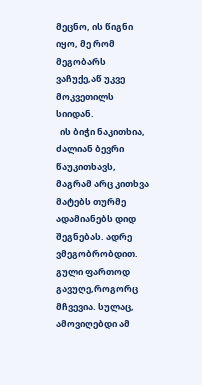მეცნო, ის წიგნი იყო, მე რომ მეგობარს ვაჩუქე,აწ უკვე მოკვეთილს სიიდან.
  ის ბიჭი ნაკითხია, ძალიან ბევრი წაუკითხავს, მაგრამ არც კითხვა მატებს თურმე ადამიანებს დიდ შეგნებას. ადრე ვმეგობრობდით. გული ფართოდ გავუღე,როგორც მჩვევია. სულაც, ამოვიღებდი ამ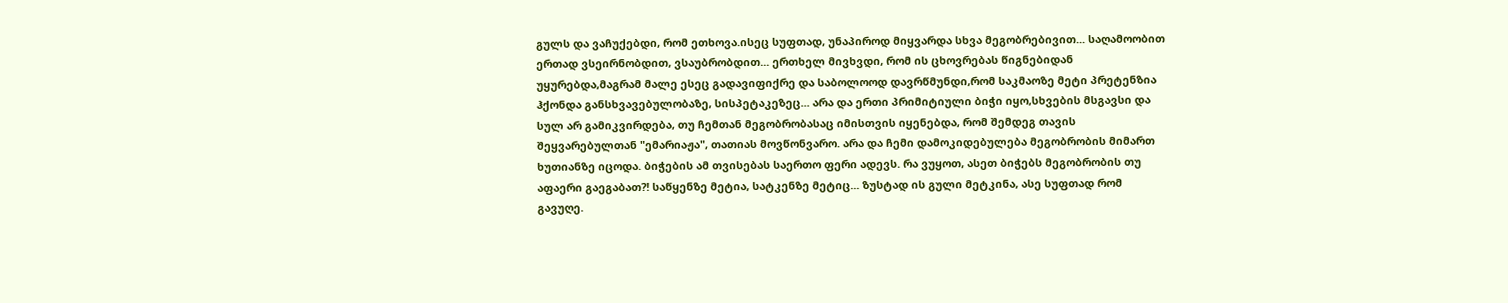გულს და ვაჩუქებდი, რომ ეთხოვა.ისეც სუფთად, უნაპიროდ მიყვარდა სხვა მეგობრებივით... საღამოობით ერთად ვსეირნობდით, ვსაუბრობდით... ერთხელ მივხვდი, რომ ის ცხოვრებას წიგნებიდან უყურებდა,მაგრამ მალე ესეც გადავიფიქრე და საბოლოოდ დავრწმუნდი,რომ საკმაოზე მეტი პრეტენზია ჰქონდა განსხვავებულობაზე, სისპეტაკეზეც... არა და ერთი პრიმიტიული ბიჭი იყო,სხვების მსგავსი და სულ არ გამიკვირდება, თუ ჩემთან მეგობრობასაც იმისთვის იყენებდა, რომ შემდეგ თავის შეყვარებულთან "ემარიაჟა", თათიას მოვწონვარო. არა და ჩემი დამოკიდებულება მეგობრობის მიმართ ხუთიანზე იცოდა. ბიჭების ამ თვისებას საერთო ფერი ადევს. რა ვუყოთ, ასეთ ბიჭებს მეგობრობის თუ აფაერი გაეგაბათ?! საწყენზე მეტია, სატკენზე მეტიც... ზუსტად ის გული მეტკინა, ასე სუფთად რომ გავუღე.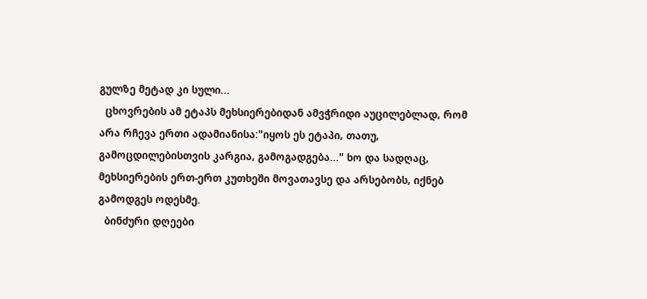გულზე მეტად კი სული...
  ცხოვრების ამ ეტაპს მეხსიერებიდან ამვჭრიდი აუცილებლად, რომ არა რჩევა ერთი ადამიანისა:"იყოს ეს ეტაპი, თათუ, გამოცდილებისთვის კარგია, გამოგადგება..." ხო და სადღაც, მეხსიერების ერთ-ერთ კუთხეში მოვათავსე და არსებობს, იქნებ გამოდგეს ოდესმე.
  ბინძური დღეები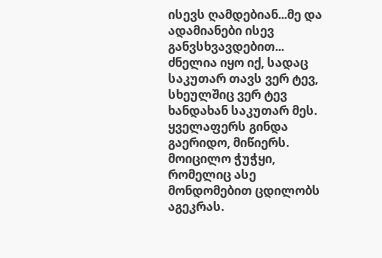ისევს ღამდებიან...მე და ადამიანები ისევ განვსხვავდებით... ძნელია იყო იქ, სადაც საკუთარ თავს ვერ ტევ, სხეულშიც ვერ ტევ ხანდახან საკუთარ მეს. ყველაფერს გინდა გაერიდო, მიწიერს. მოიცილო ჭუჭყი, რომელიც ასე მონდომებით ცდილობს აგეკრას.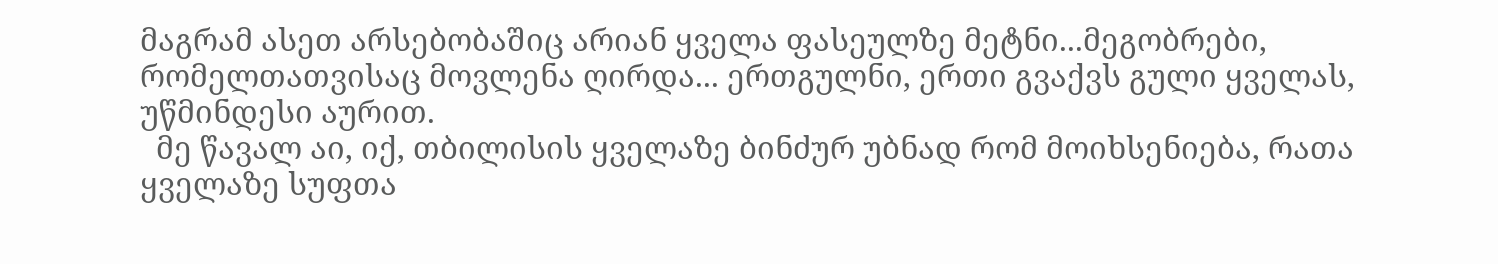მაგრამ ასეთ არსებობაშიც არიან ყველა ფასეულზე მეტნი...მეგობრები, რომელთათვისაც მოვლენა ღირდა... ერთგულნი, ერთი გვაქვს გული ყველას, უწმინდესი აურით.
  მე წავალ აი, იქ, თბილისის ყველაზე ბინძურ უბნად რომ მოიხსენიება, რათა ყველაზე სუფთა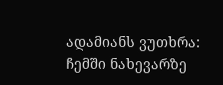ადამიანს ვუთხრა: ჩემში ნახევარზე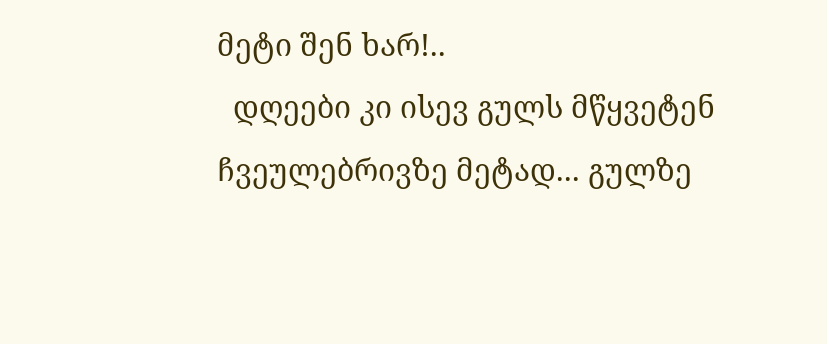მეტი შენ ხარ!..
  დღეები კი ისევ გულს მწყვეტენ ჩვეულებრივზე მეტად... გულზე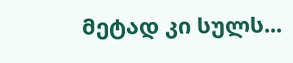მეტად კი სულს...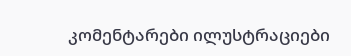კომენტარები ილუსტრაციები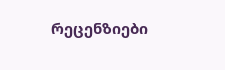რეცენზიები